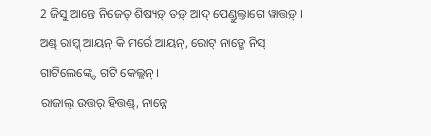2 ଜିସୁ ଆନ୍ତେ ନିଜେତ୍ ଶିଷ୍ୟଡ଼୍ ତଡ଼୍ ଆଦ୍ ପେଣ୍ଡୁଲ୍ତାଗେ ୱାତ୍ତଡ଼୍ ।
ଅଣ୍ଡ୍ ରାମ୍କ୍ ଆୟନ୍ କି ମର୍ରେ ଆୟନ୍, ରୋଟ୍ ନାଡ଼୍ମେ ନିସ୍ ଗାଟିଲେଙ୍କ୍ଦେ ଗଟି କେଲ୍ଲନ୍ ।
ରାଜାଲ୍ ଉତ୍ତର୍ ହିତ୍ତଣ୍ଡ୍, ନାନ୍ନେ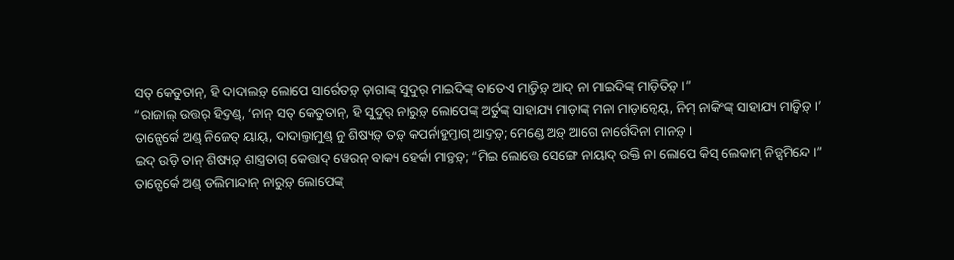ସତ୍ କେତୁତାନ୍, ହି ଦାଦାଲଡ଼୍ ଲୋପେ ସାର୍ରେତଡ଼୍ ଡ଼ାଗାଙ୍କ୍ ସୁଦୁର୍ ମାଇଦିଙ୍କ୍ ବାତେଏ ମାଡ଼୍ତିଡ଼୍ ଆଦ୍ ନା ମାଇଦିଙ୍କ୍ ମାଡ଼ିତିଡ଼୍ ।”
“ରାଜାଲ୍ ଉତ୍ତର୍ ହିଦ୍ତଣ୍ଡ୍, ‘ନାନ୍ ସତ୍ କେତୁତାନ୍, ହି ସୁଦୁର୍ ନାରୁଡ଼୍ ଲୋପେଙ୍କ୍ ଅର୍ତୁଙ୍କ୍ ସାହାଯ୍ୟ ମାଡ଼ାଙ୍କ୍ ମନା ମାଡ଼ାନ୍ୱେୟ୍, ନିମ୍ ନାକିଂଙ୍କ୍ ସାହାଯ୍ୟ ମାଡ଼୍ୱିଡ଼୍ ।’
ତାନ୍ପେର୍କେ ଅଣ୍ଡ୍ ନିଜେତ୍ ୟାୟ୍, ଦାଦାଲ୍ତାମୁଣ୍ଡ୍ ନୁ ଶିଷ୍ୟଡ଼୍ ତଡ଼୍ କପର୍ନାହୁମ୍ତାଗ୍ ଆଦ୍ତଡ଼୍; ମେଣ୍ଡେ ଅଡ଼୍ ଆଗେ ନାର୍ଗେଦିନା ମାନଡ଼୍ ।
ଇଦ୍ ଉଡ଼ି ତାନ୍ ଶିଷ୍ୟଡ଼୍ ଶାସ୍ତ୍ରତାଗ୍ କେତ୍ତାଦ୍ ୱେରନ୍ ବାକ୍ୟ ହେର୍କା ମାଡ଼୍ତଡ଼୍; “ମିଇ ଲୋତ୍ତେ ସେଙ୍ଗେ ନାୟାଦ୍ ଉକ୍ତି ନା ଲୋପେ କିସ୍ ଲେକାମ୍ ନିଡ଼୍ସମିନ୍ଦେ ।”
ତାନ୍ପେର୍କେ ଅଣ୍ଡ୍ ଡଲିମାନ୍ଦାନ୍ ନାରୁଡ଼୍ ଲୋପେଙ୍କ୍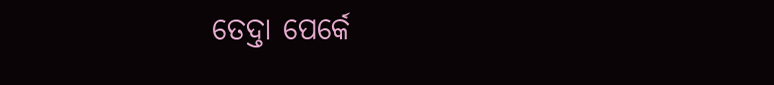ତେଦ୍ତା ପେର୍କେ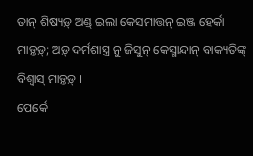ତାନ୍ ଶିଷ୍ୟଡ଼୍ ଅଣ୍ଡ୍ ଇଲା କେସମାତ୍ତନ୍ ଇଞ୍ଜ ହେର୍କା ମାଡ଼୍ତଡ଼୍; ଅଡ଼୍ ଦର୍ମଶାସ୍ତ୍ର ନୁ ଜିସୁନ୍ କେସ୍ମାନ୍ଦାନ୍ ବାକ୍ୟତିଙ୍କ୍ ବିଶ୍ୱାସ୍ ମାଡ଼୍ତଡ଼୍ ।
ପେର୍କେ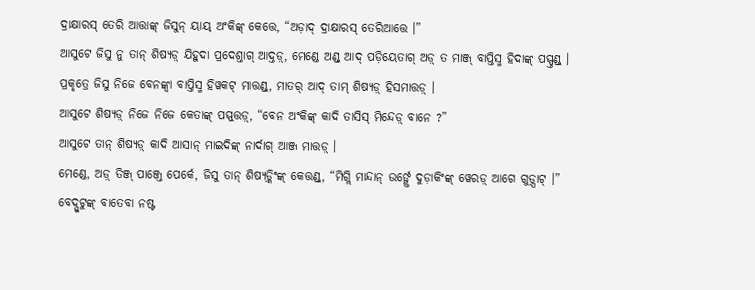ଦ୍ରାକ୍ଷାରସ୍ ତେରି ଆତ୍ତାଙ୍କ୍ ଜିସୁନ୍ ୟାୟ୍ ଅଂକିଙ୍କ୍ କେତ୍ତେ, “ଅଡ଼ାଦ୍ ଦ୍ରାକ୍ଷାରସ୍ ତେରିଆତ୍ତେ ।”
ଆସୁଟେ ଜିସୁ ନୁ ତାନ୍ ଶିଷ୍ୟଡ଼୍ ଯିହୁଦା ପ୍ରଦେଶ୍ତାଗ୍ ଆଦ୍ତଡ଼୍, ମେଣ୍ଡେ ଅଣ୍ଡ୍ ଆଦ୍ ପଡ଼ିୟେତାଗ୍ ଅଡ଼୍ ତ ମାଞ୍ଜ୍ ବାପ୍ତିସ୍ମ ହିଦାଙ୍କ୍ ପସ୍ପ୍ତଣ୍ଡ୍ ।
ପ୍ରକୃତ୍ରେ ଜିସୁ ନିଜେ ବେନଙ୍କ୍ବା ବାପ୍ତିସ୍ମ ହିୱକଟ୍ ମାତ୍ତଣ୍ଡ୍, ମାତର୍ ଆଦ୍ ତାମ୍ ଶିଷ୍ୟଡ଼୍ ହିସମାତ୍ତଡ଼୍ ।
ଆସୁଟେ ଶିଷ୍ୟଡ଼୍ ନିଜେ ନିଜେ କେତାଙ୍କ୍ ପସ୍ପ୍ତ୍ତଡ଼୍, “ବେନ ଅଂକିଙ୍କ୍ କାଦି ତାସିସ୍ ମିନ୍ଦେଡ଼୍ ବାନେ ?”
ଆସୁଟେ ତାନ୍ ଶିଷ୍ୟଡ଼୍ କାଦି ଆସାନ୍ ମାଇଦିଙ୍କ୍ ନାର୍ଦାଗ୍ ଆଞ୍ଜ ମାତ୍ତଡ଼୍ ।
ମେଣ୍ଡେ, ଅଡ଼୍ ତିଞ୍ଜ୍ ପାଞ୍ଜ୍ତେ ପେର୍କେ, ଜିସୁ ତାନ୍ ଶିଷ୍ୟଡ଼୍କିଂଙ୍କ୍ କେତ୍ତଣ୍ଡ୍, “ମିଗ୍ଲି ମାନ୍ଦାନ୍ ଉର୍ଙ୍ଗ୍ତେ ଦୁଡ଼ାକିଂଙ୍କ୍ ୱେରଡ଼୍ ଆଗେ ଗୁଡ଼୍ପାଟ୍ ।” ବେଦ୍ପୁଟୁଙ୍କ୍ ବାତେବା ନଷ୍ଟ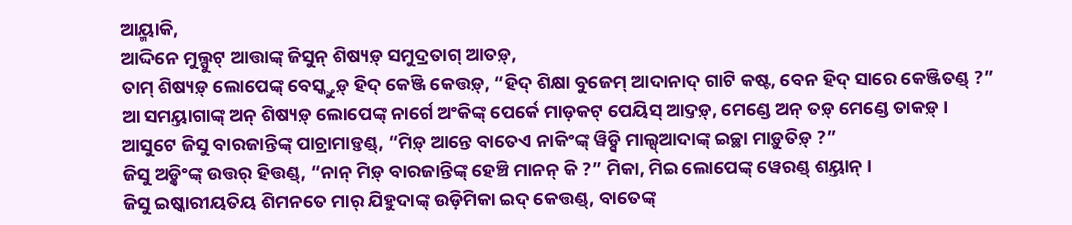ଆୟ୍ମାକି,
ଆଦ୍ଦିନେ ମୁଲ୍ପୁଟ୍ ଆତ୍ତାଙ୍କ୍ ଜିସୁନ୍ ଶିଷ୍ୟଡ଼୍ ସମୁଦ୍ରତାଗ୍ ଆତଡ଼୍,
ତାମ୍ ଶିଷ୍ୟଡ଼୍ ଲୋପେଙ୍କ୍ ବେସ୍କ୍ତୁଡ଼୍ ହିଦ୍ କେଞ୍ଜି କେତ୍ତଡ଼୍, “ହିଦ୍ ଶିକ୍ଷା ବୁଜେମ୍ ଆଦାନାଦ୍ ଗାଟି କଷ୍ଟ, ବେନ ହିଦ୍ ସାରେ କେଞ୍ଜିତଣ୍ଡ୍ ?”
ଆ ସମୟ୍ତାଗାଙ୍କ୍ ଅନ୍ ଶିଷ୍ୟଡ଼୍ ଲୋପେଙ୍କ୍ ନାର୍ଗେ ଅଂକିଙ୍କ୍ ପେର୍କେ ମାଡ଼କଟ୍ ପେୟିସ୍ ଆଦ୍ତଡ଼୍, ମେଣ୍ଡେ ଅନ୍ ତଡ଼୍ ମେଣ୍ଡେ ତାକଡ଼୍ ।
ଆସୁଟେ ଜିସୁ ବାରଜାନ୍ତିଙ୍କ୍ ପାଚ୍ରାମାଡ଼୍ତଣ୍ଡ୍, “ମିଡ଼୍ ଆନ୍ତେ ବାତେଏ ନାକିଂଙ୍କ୍ ୱିଡ଼୍ସି ମାଲ୍ସ୍ଆଦାଙ୍କ୍ ଇଚ୍ଛା ମାଡ଼ୁତିଡ଼୍ ?”
ଜିସୁ ଅଡ଼୍କିଂଙ୍କ୍ ଉତ୍ତର୍ ହିତ୍ତଣ୍ଡ୍, “ନାନ୍ ମିଡ଼୍ ବାରଜାନ୍ତିଙ୍କ୍ ହେଞ୍ଚି ମାନନ୍ କି ?” ମିକା, ମିଇ ଲୋପେଙ୍କ୍ ୱେରଣ୍ଡ୍ ଶୟ୍ତାନ୍ ।
ଜିସୁ ଇଷ୍କାରୀୟତିୟ ଶିମନତେ ମାର୍ ଯିହୁଦାଙ୍କ୍ ଉଡ଼ିମିକା ଇଦ୍ କେତ୍ତଣ୍ଡ୍, ବାତେଙ୍କ୍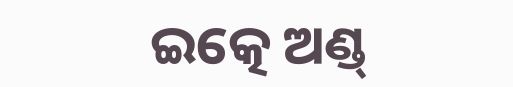ଇତ୍କେ ଅଣ୍ଡ୍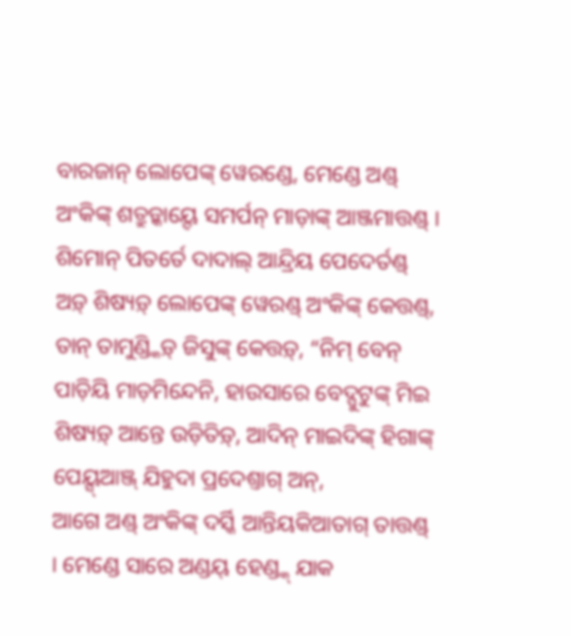ବାରଜାନ୍ ଲୋପେଙ୍କ୍ ୱେରଣ୍ଡେ, ମେଣ୍ଡେ ଅଣ୍ଡ୍ ଅଂକିଙ୍କ୍ ଶତ୍ରୁଡ଼୍କାୟ୍ଦେ ସମର୍ପନ୍ ମାଡ଼ାଙ୍କ୍ ଆଞ୍ଜମାତ୍ତଣ୍ଡ୍ ।
ଶିମୋନ୍ ପିତର୍ତେ ଦାଦାଲ୍ ଆନ୍ଦ୍ରିୟ ପେଦେର୍ତଣ୍ଡ୍ ଅଡ଼୍ ଶିଷ୍ୟଡ଼୍ ଲୋପେଙ୍କ୍ ୱେରଣ୍ଡ୍ ଅଂକିଙ୍କ୍ କେତ୍ତଣ୍ଡ୍,
ତାନ୍ ତାମୁଣ୍ଡ୍କିଡ଼୍ ଜିସୁଙ୍କ୍ କେତ୍ତଡ଼୍, “ନିମ୍ ବେନ୍ ପାଡ଼ିୟି ମାଡ଼ମିନ୍ଦେନି, ହାଉସାରେ ବେଦ୍ପୁଟୁଙ୍କ୍ ମିଇ ଶିଷ୍ୟଡ଼୍ ଆନ୍ତେ ଉଡ଼ିତିଡ଼୍, ଆଦିନ୍ ମାଇଦିଙ୍କ୍ ହିଗାଙ୍କ୍ ପେୟ୍ସ୍ଆଞ୍ଜ୍ ଯିହୁଦା ପ୍ରଦେଶ୍ତାଗ୍ ଅନ୍,
ଆଗେ ଅଣ୍ଡ୍ ଅଂକିଙ୍କ୍ ଦର୍ସ୍କି ଆନ୍ତିୟକିଆତାଗ୍ ତାତ୍ତଣ୍ଡ୍ । ମେଣ୍ଡେ ସାରେ ଅଣ୍ଡୟ୍ ହେଣ୍ଡ୍କ୍ ଯାକ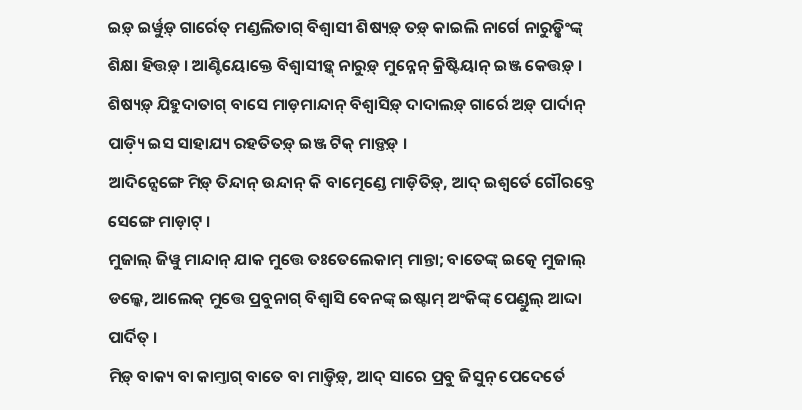ଇଡ଼୍ ଇର୍ୱୁଡ଼୍ ଗାର୍ରେତ୍ ମଣ୍ଡଲିତାଗ୍ ବିଶ୍ୱାସୀ ଶିଷ୍ୟଡ଼୍ ତଡ଼୍ କାଇଲି ନାର୍ଗେ ନାରୁଡ଼୍କିଂଙ୍କ୍ ଶିକ୍ଷା ହିତ୍ତଡ଼୍ । ଆଣ୍ଟିୟୋକ୍ତେ ବିଶ୍ୱାସୀଡ଼୍କ୍ ନାରୁଡ଼୍ ମୁନ୍ନେନ୍ କ୍ରିଷ୍ଟିୟାନ୍ ଇଞ୍ଜ କେତ୍ତଡ଼୍ ।
ଶିଷ୍ୟଡ଼୍ ଯିହୁଦାତାଗ୍ ବାସେ ମାଡ଼ମାନ୍ଦାନ୍ ବିଶ୍ୱାସିଡ଼୍ ଦାଦାଲଡ଼୍ ଗାର୍ରେ ଅଡ଼୍ ପାର୍ଦାନ୍ ପାଡ଼୍ୟି ଇସ ସାହାଯ୍ୟ ରହତିତଡ଼୍ ଇଞ୍ଜ ଟିକ୍ ମାଡ଼୍ତଡ଼୍ ।
ଆଦିନ୍ସେଙ୍ଗେ ମିଡ଼୍ ତିନ୍ଦାନ୍ ଉନ୍ଦାନ୍ କି ବାତ୍ମେଣ୍ଡେ ମାଡ଼ିତିଡ଼୍, ଆଦ୍ ଇଶ୍ୱର୍ତେ ଗୌରବ୍ତେ ସେଙ୍ଗେ ମାଡ଼ାଟ୍ ।
ମୁଜାଲ୍ ଜିୱୁ ମାନ୍ଦାନ୍ ଯାକ ମୁତ୍ତେ ତଃତେଲେକାମ୍ ମାନ୍ତା; ବାତେଙ୍କ୍ ଇତ୍କେ ମୁଜାଲ୍ ଡଲ୍କେ, ଆଲେକ୍ ମୁତ୍ତେ ପ୍ରବୁନାଗ୍ ବିଶ୍ୱାସି ବେନଙ୍କ୍ ଇଷ୍ଟାମ୍ ଅଂକିଙ୍କ୍ ପେଣ୍ଡୁଲ୍ ଆଦ୍ଦା ପାର୍ଦିତ୍ ।
ମିଡ଼୍ ବାକ୍ୟ ବା କାମ୍ତାଗ୍ ବାତେ ବା ମାଡ଼୍ତିଡ଼୍, ଆଦ୍ ସାରେ ପ୍ରବୁ ଜିସୁନ୍ ପେଦେର୍ତେ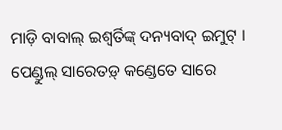ମାଡ଼ି ବାବାଲ୍ ଇଶ୍ୱର୍ତିଙ୍କ୍ ଦନ୍ୟବାଦ୍ ଇମୁଟ୍ ।
ପେଣ୍ଡୁଲ୍ ସାରେତଡ଼୍ କଣ୍ଡେତେ ସାରେ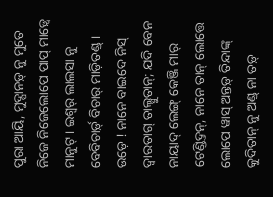ପୁରା ଆୟି, ମୁଦ୍ପାନଡ଼୍ ନୁ ମୁତେ ନିଜେ ନିଜେଲୋପେ ପାପ୍ ମାଡ଼୍ୱେ ମାନୁଟ୍ । ଇଶ୍ୱର୍ ଲାଲସା ନୁ ବେବିଚାର୍ଡ଼୍ ବିଚାର୍ ମାଡ଼ିତଣ୍ଡ୍ ।
ଉଡ଼େ ! ନାନେ ବାଇଦେ ନିସ୍ ଦ୍ୱାରତାଗ୍ ତାଲ୍ସୁତାନ୍; ଯଦି ବେନ ନାୟାଦ୍ ଲେଙ୍ଗ୍ କେଞ୍ଜି ମାର୍ ଟେଣ୍ଡିଦ୍ତନ୍, ନାନେ ତାନ୍ ଲୋତ୍ତେ ଲୋପେ ୱାସ୍ ଅନ୍ତଡ଼୍ ତିନ୍ଦାଙ୍କ୍ କୁଦିତାନ୍ ନୁ ଅଣ୍ଡ୍ ନା ତଡ଼୍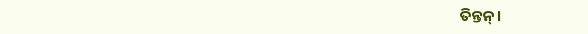ତିନ୍ତନ୍ ।